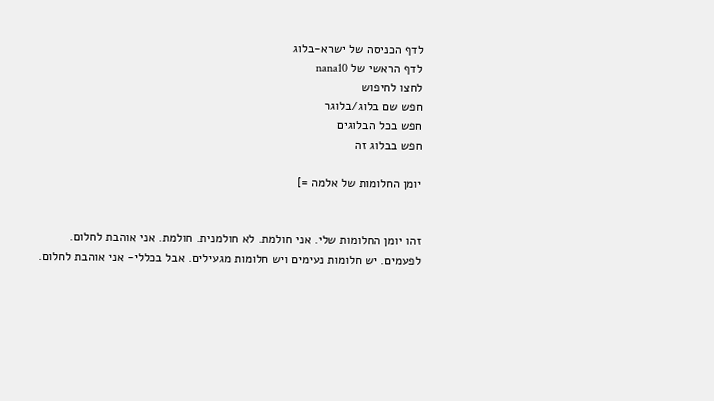לדף הכניסה של ישרא-בלוג
לדף הראשי של nana10
לחצו לחיפוש
חפש שם בלוג/בלוגר
חפש בכל הבלוגים
חפש בבלוג זה

יומן החלומות של אלמה =]


זהו יומן החלומות שלי. אני חולמת. לא חולמנית. חולמת. אני אוהבת לחלום. לפעמים. יש חלומות נעימים ויש חלומות מגעילים. אבל בכללי- אני אוהבת לחלום.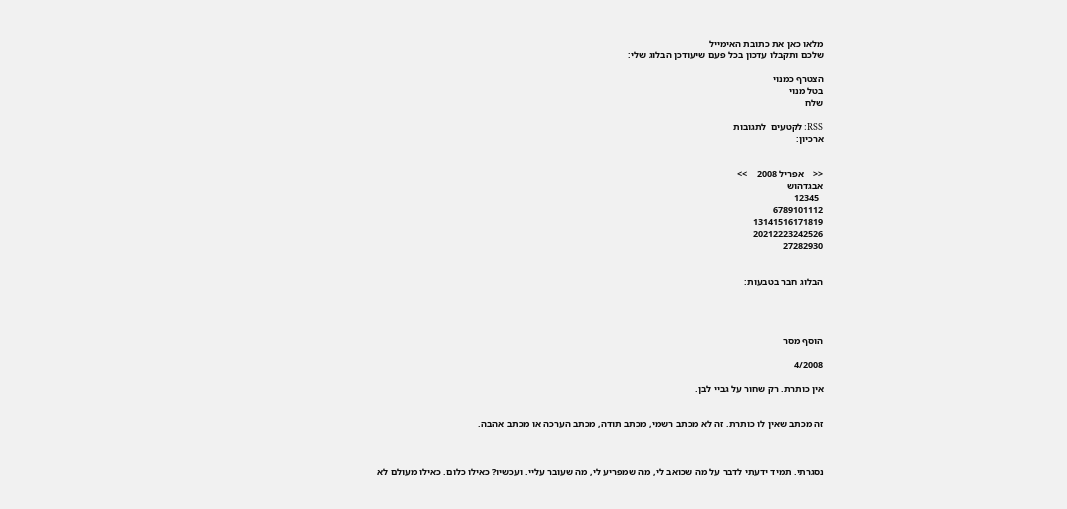מלאו כאן את כתובת האימייל
שלכם ותקבלו עדכון בכל פעם שיעודכן הבלוג שלי:

הצטרף כמנוי
בטל מנוי
שלח

RSS: לקטעים  לתגובות
ארכיון:


<<    אפריל 2008    >>
אבגדהוש
  12345
6789101112
13141516171819
20212223242526
27282930


הבלוג חבר בטבעות:




הוסף מסר

4/2008

אין כותרת. רק שחור על גביי לבן.


זה מכתב שאין לו כותרת. זה לא מכתב רשמי, מכתב תודה, מכתב הערכה או מכתב אהבה.



נסגרתי. תמיד ידעתי לדבר על מה שכואב לי, מה שמפריע לי, מה שעובר עליי. ועכשיו? כאילו כלום. כאילו מעולם לא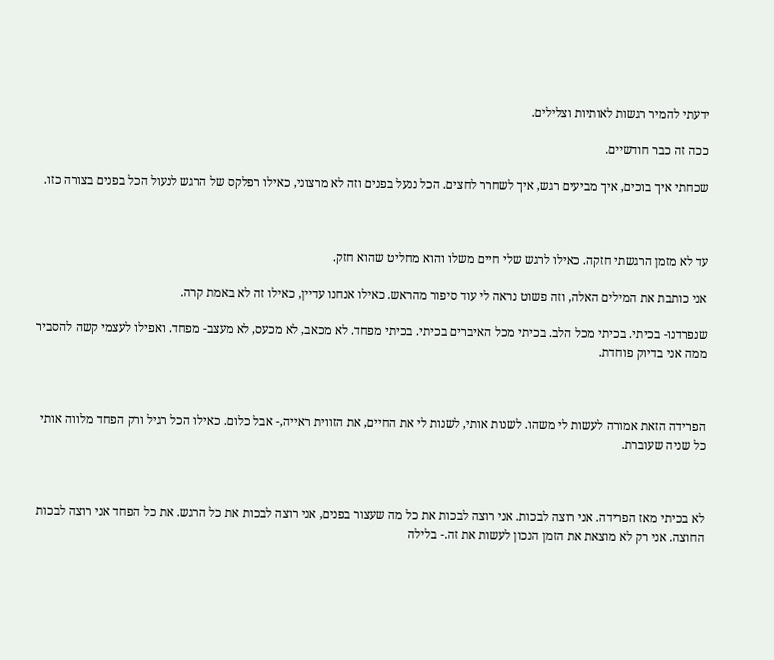ידעתי להמיר רגשות לאותיות וצלילים.

ככה זה כבר חודשיים.

שכחתי איך בוכים, איך מביעים רגש, איך לשחרר לחצים. הכל ננעל בפנים וזה לא מרצוני, כאילו רפלקס של הרגש לנעול הכל בפנים בצורה כזו.



עד לא מזמן הרגשתי חזקה. כאילו לרגש שלי חיים משלו והוא מחליט שהוא חזק.

אני כותבת את המילים האלה, וזה פשוט נראה לי עוד סיפור מהראש. כאילו אנחנו עדיין, כאילו זה לא באמת קרה.

שנפרדנו- בכיתי. בכיתי מכל הלב. בכיתי מכל האיברים בכיתי. בכיתי מפחד. לא מכאב, לא מכעס, לא מעצב- מפחד. ואפילו לעצמי קשה להסביר ממה אני בדיוק פוחדת.



הפרידה הזאת אמורה לעשות לי משהו. לשנות אותי, לשנות לי את החיים, את הזווית ראייה,- אבל כלום. כאילו הכל רגיל ורק הפחד מלווה אותי כל שניה שעוברת.



לא בכיתי מאז הפרידה. אני רוצה לבכות. אני רוצה לבכות את כל מה שעצור בפנים, אני רוצה לבכות את כל הרגש. את כל הפחד אני רוצה לבכות החוצה. אני רק לא מוצאת את הזמן הנכון לעשות את זה.- בלילה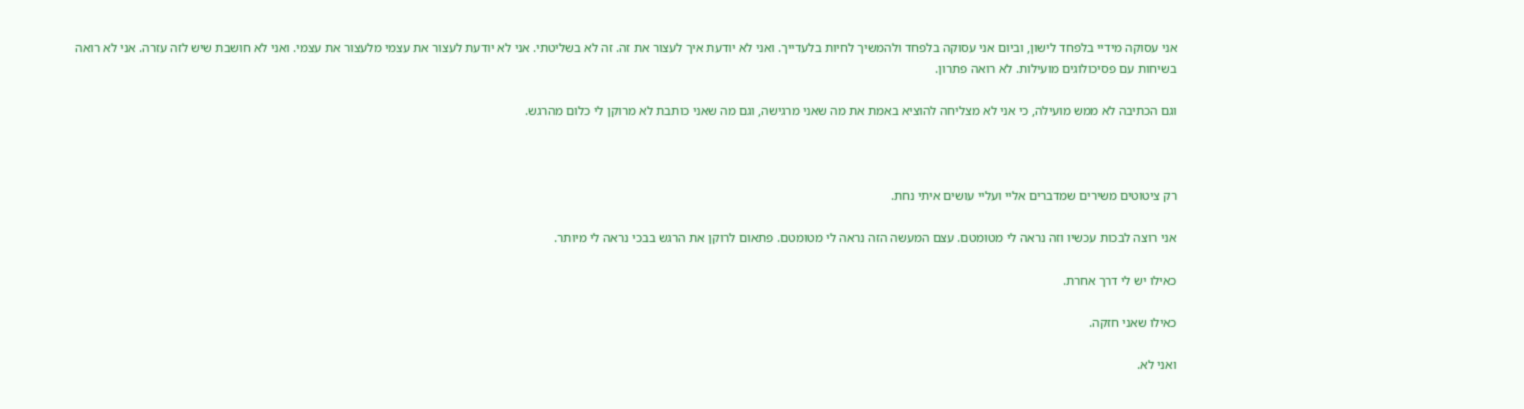אני עסוקה מידיי בלפחד לישון, וביום אני עסוקה בלפחד ולהמשיך לחיות בלעדייך. ואני לא יודעת איך לעצור את זה. זה לא בשליטתי. אני לא יודעת לעצור את עצמי מלעצור את עצמי. ואני לא חושבת שיש לזה עזרה. אני לא רואה בשיחות עם פסיכולוגים מועילות. לא רואה פתרון.

וגם הכתיבה לא ממש מועילה, כי אני לא מצליחה להוציא באמת את מה שאני מרגישה, וגם מה שאני כותבת לא מרוקן לי כלום מהרגש.



רק ציטוטים משירים שמדברים אליי ועליי עושים איתי נחת.

אני רוצה לבכות עכשיו וזה נראה לי מטומטם. עצם המעשה הזה נראה לי מטומטם. פתאום לרוקן את הרגש בבכי נראה לי מיותר.

כאילו יש לי דרך אחרת.

כאילו שאני חזקה.

ואני לא.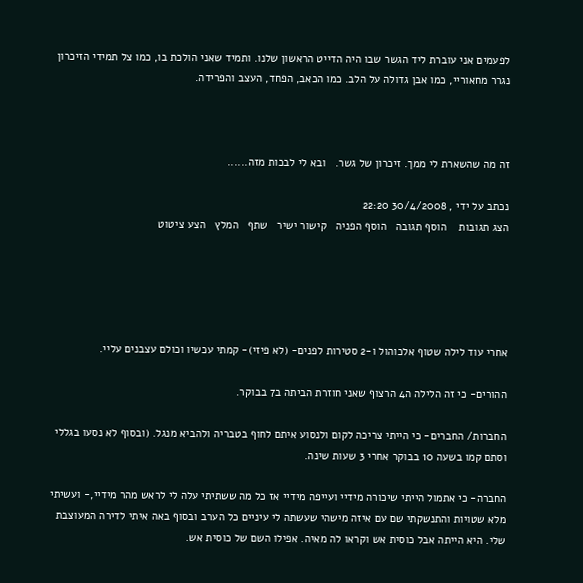לפעמים אני עוברת ליד הגשר שבו היה הדייט הראשון שלנו. ותמיד שאני הולכת בו, כמו צל תמידי הזיכרון נגרר מחאוריי, כמו אבן גדולה על הלב. כמו הכאב, הפחד, העצב והפרידה.



זה מה שהשארת לי ממך. זיכרון של גשר.   ובא לי לבכות מזה......

נכתב על ידי , 30/4/2008 22:20
הצג תגובות    הוסף תגובה   הוסף הפניה   קישור ישיר   שתף   המלץ   הצע ציטוט





אחרי עוד לילה שטוף אלכוהול ו-2 סטירות לפנים- (לא פיזי)- קמתי עכשיו וכולם עצבנים עליי.

ההורים- כי זה הלילה ה4 הרצוף שאני חוזרת הביתה ב7 בבוקר.

החברות/ החברים- כי הייתי צריכה לקום ולנסוע איתם לחוף בטבריה ולהביא מנגל. (ובסוף לא נסעו בגללי וסתם קמו בשעה 10 בבוקר אחרי 3 שעות שינה.

החברה- כי אתמול הייתי שיכורה מידיי ועייפה מידיי אז כל מה ששתיתי עלה לי לראש מהר מידיי,- ועשיתי מלא שטויות והתנשקתי שם עם איזה מישהי שעשתה לי עיניים כל הערב ובסוף באה איתי לדירה המעוצבת שלי. היא הייתה אבל כוסית אש וקראו לה מאיה. אפילו השם של כוסית אש.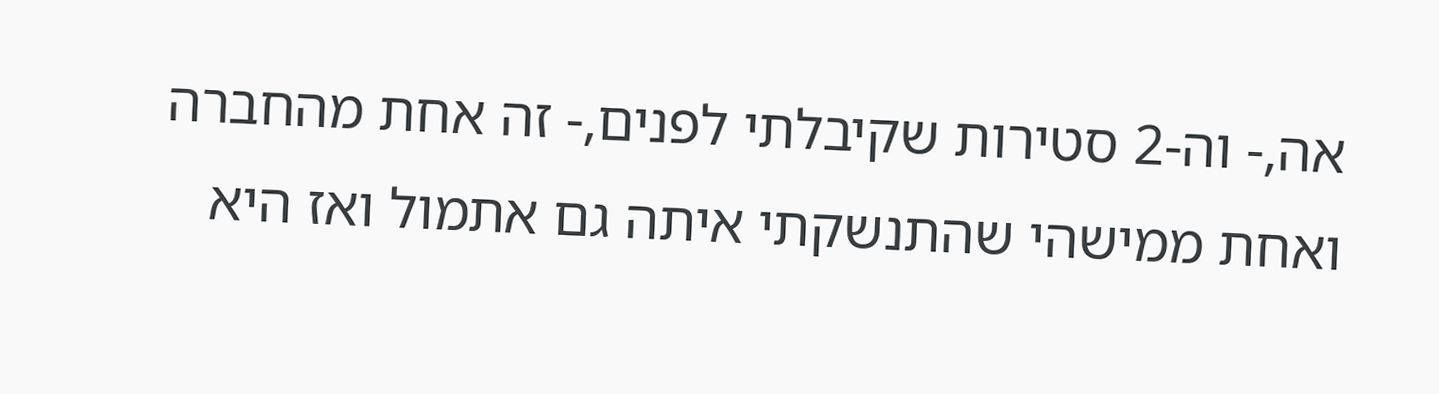אה,- וה-2 סטירות שקיבלתי לפנים,- זה אחת מהחברה ואחת ממישהי שהתנשקתי איתה גם אתמול ואז היא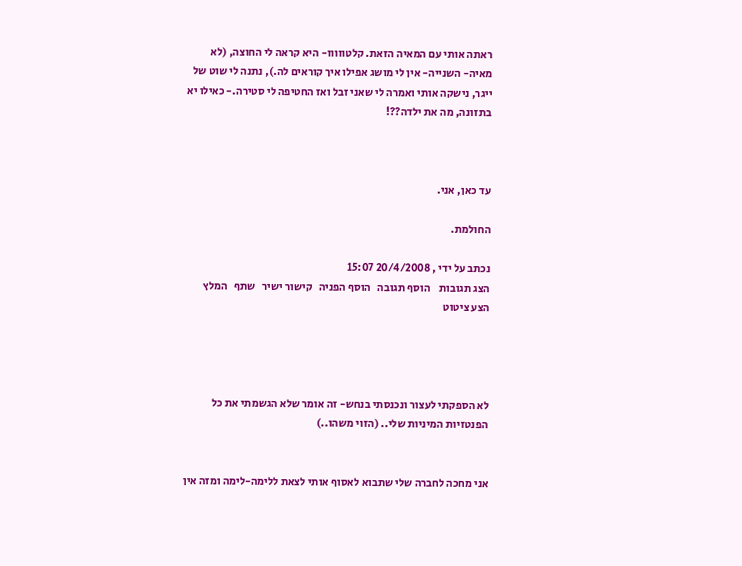ראתה אותי עם המאיה הזאת. קלטווווו- היא קראה לי החוצה, (לא מאיה- השנייה- אין לי מושג אפילו איך קוראים לה.), נתנה לי שוט של ייגר, נישקה אותי ואמרה לי שאני זבל ואז החטיפה לי סטירה.- כאילו יא בתזונה, מה את ילדה??!



עד כאן, אני.

החולמת.

נכתב על ידי , 20/4/2008 15:07
הצג תגובות    הוסף תגובה   הוסף הפניה   קישור ישיר   שתף   המלץ   הצע ציטוט




לא הספקתי לעצור ונכנסתי בנחש- זה אומר שלא הגשמתי את כל הפנטזיות המיניות שלי.. (הזוי משהו..)


אני מחכה לחברה שלי שתבוא לאסוף אותי לצאת ללימה-לימה ומזה אין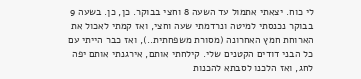לי כוח. יצאתי אתמול עד השעה 8 וחצי בבוקר. כן, כן. בשעה 9 בבוקר נכנסתי למיטה ונרדמתי שעה וחצי, ואז קמתי לאכול את הארוחת חמץ האחרונה (מסורת משפחתית..), ואז כבר הייתי עם כל הבני דודים הקטנים שלי. קילחתי אותם, אירגנתי אותם יפה לחג, ואז הלכנו לסבתא להכנות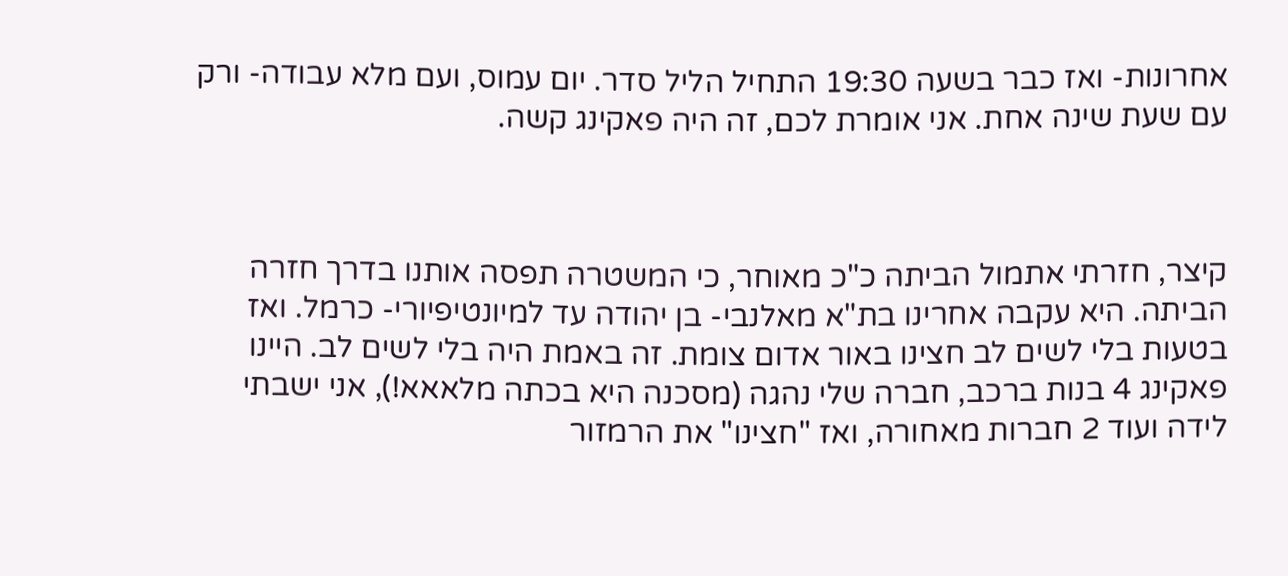אחרונות- ואז כבר בשעה 19:30 התחיל הליל סדר. יום עמוס, ועם מלא עבודה- ורק עם שעת שינה אחת. אני אומרת לכם, זה היה פאקינג קשה.



קיצר, חזרתי אתמול הביתה כ"כ מאוחר, כי המשטרה תפסה אותנו בדרך חזרה הביתה. היא עקבה אחרינו בת"א מאלנבי- בן יהודה עד למיונטיפיורי- כרמל. ואז בטעות בלי לשים לב חצינו באור אדום צומת. זה באמת היה בלי לשים לב. היינו פאקינג 4 בנות ברכב, חברה שלי נהגה (מסכנה היא בכתה מלאאא!), אני ישבתי לידה ועוד 2 חברות מאחורה, ואז "חצינו" את הרמזור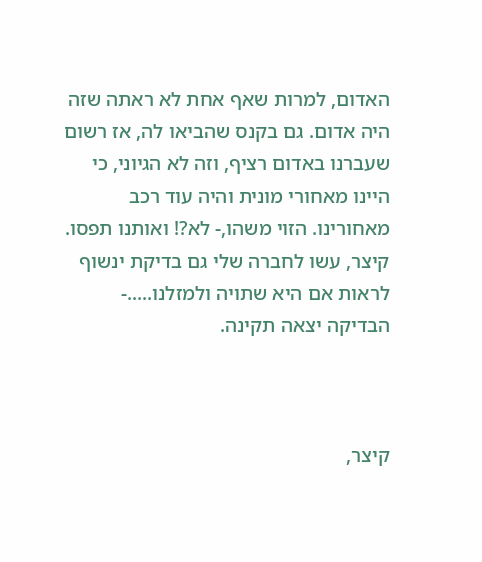האדום, למרות שאף אחת לא ראתה שזה היה אדום. גם בקנס שהביאו לה, אז רשום שעברנו באדום רציף, וזה לא הגיוני, כי היינו מאחורי מונית והיה עוד רכב מאחורינו. הזוי משהו,- לא?! ואותנו תפסו. קיצר, עשו לחברה שלי גם בדיקת ינשוף לראות אם היא שתויה ולמזלנו.....- הבדיקה יצאה תקינה.



קיצר,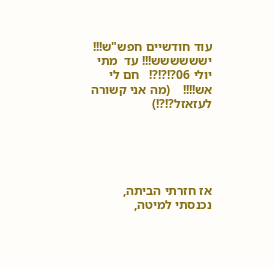עוד חודשיים חפש"ש!!! ישששששש!!! עד  מתי  יולי 06?!?!?!   חם לי אש!!!!    (מה אני קשורה לעזאזל?!?!)





אז חזרתי הביתה, נכנסתי למיטה,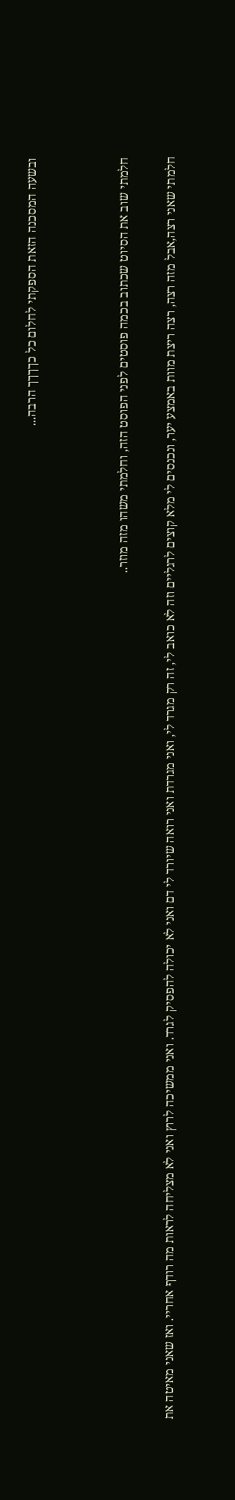ובשעה המסכנה הזאת הספקתי לחלום כל כךךךך הרבה...



חלמתי שוב את הסיוט שכתוב בכמה פוסטים לפני הפוסט הזה, וחלמתי משהו מזה מוזר..

חלמתי שאני רצה,אבל מזה רצה, רצה ריצת מוות באמצע יער, ונכנסים לי מלא קוצים לרגליים וזה לא כואב לי, זה רק מגרד לי, ואני מגרדת ואני רואה שיורד לי דם ואני לא יכולה להפסיק לגרד. ואני ממשיכה לרוץ ואני לא מצליחה לראות מה רודף אחריי. ואז שאני מאיטה את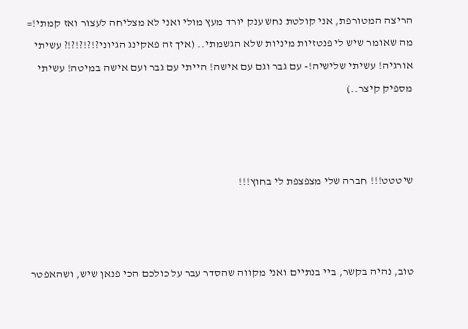הריצה המטורפת, אני קולטת נחש ענק יורד מעץ מולי ואני לא מצליחה לעצור ואז קמתי!= מה שאומר שיש לי פנטזיות מיניות שלא הגשמתי.. (איך זה פאקינג הגיוני?!?!?!?!? עשיתי אורגיה! עשיתי שלישיה!- עם גבר וגם עם אישה! הייתי עם גבר ועם אישה במיטה! עשיתי מספיק קיצר..)



שיטטט!!! חברה שלי מצפצפת לי בחוץ!!!



טוב, נהיה בקשר, ביי בנתיים ואני מקווה שהסדר עבר על כולכם הכי פנאן שיש, ושהאפטר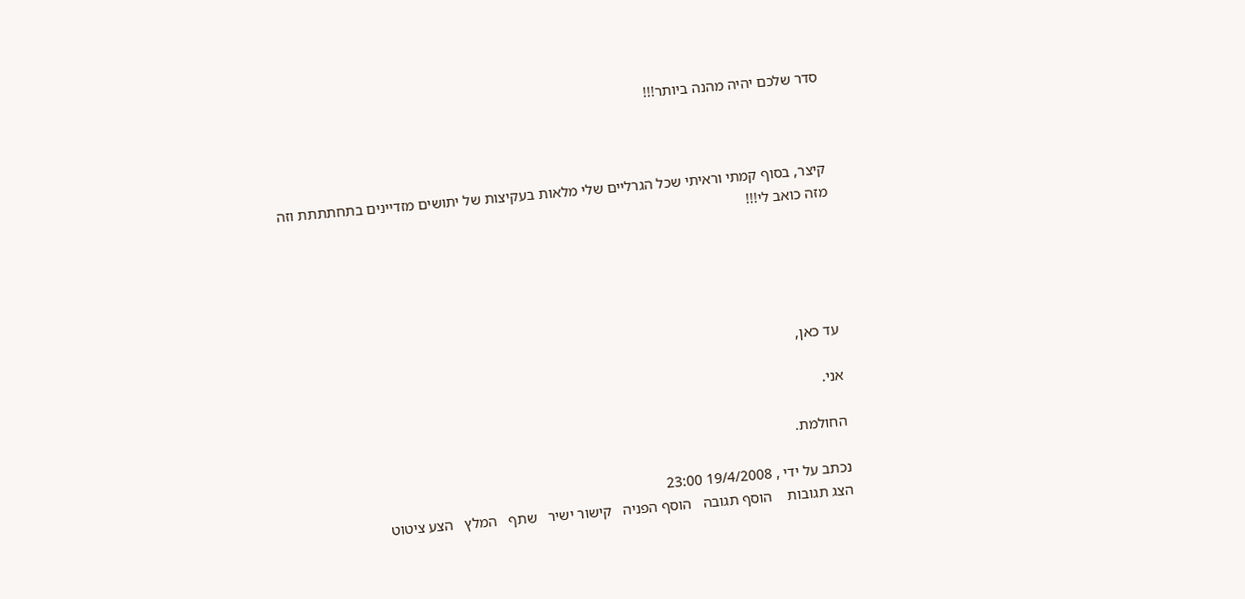סדר שלכם יהיה מהנה ביותר!!!



קיצר, בסוף קמתי וראיתי שכל הגרליים שלי מלאות בעקיצות של יתושים מזדיינים בתחתתתת וזה מזה כואב לי!!!





עד כאן,

אני.

החולמת.

נכתב על ידי , 19/4/2008 23:00
הצג תגובות    הוסף תגובה   הוסף הפניה   קישור ישיר   שתף   המלץ   הצע ציטוט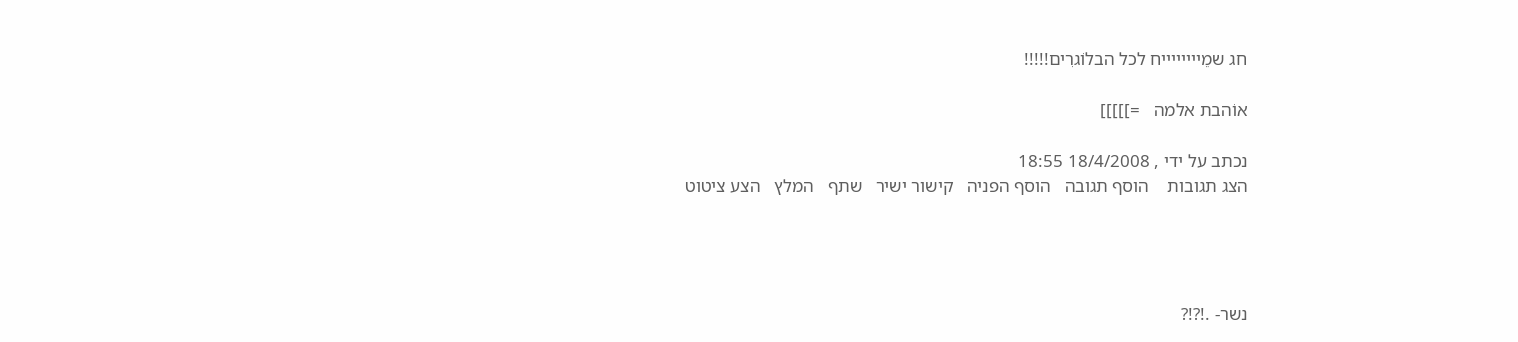חג שמֵייייייייח לכל הבלוֹגרִים!!!!!

אוֹהבת אלמה   =]]]]]

נכתב על ידי , 18/4/2008 18:55
הצג תגובות    הוסף תגובה   הוסף הפניה   קישור ישיר   שתף   המלץ   הצע ציטוט




נשר- .!?!?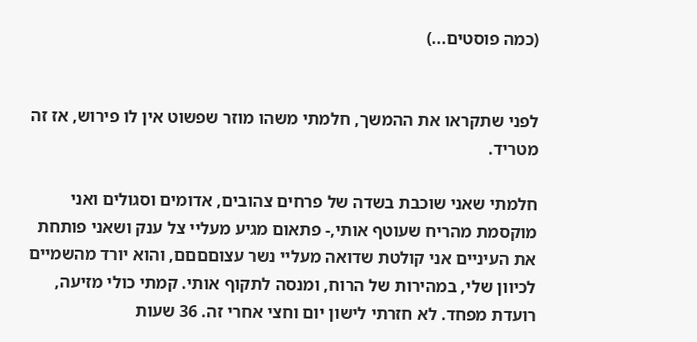(כמה פוסטים...)


לפני שתקראו את ההמשך, חלמתי משהו מוזר שפשוט אין לו פירוש, אז זה מטריד.

חלמתי שאני שוכבת בשדה של פרחים צהובים, אדומים וסגולים ואני מוקסמת מהריח שעוטף אותי,- פתאום מגיע מעליי צל ענק ושאני פותחת את העיניים אני קולטת שדואה מעליי נשר עצוםםםם, והוא יורד מהשמיים לכיוון שלי, במהירות של הרוח, ומנסה לתקוף אותי. קמתי כולי מזיעה, רועדת מפחד. לא חזרתי לישון יום וחצי אחרי זה. 36 שעות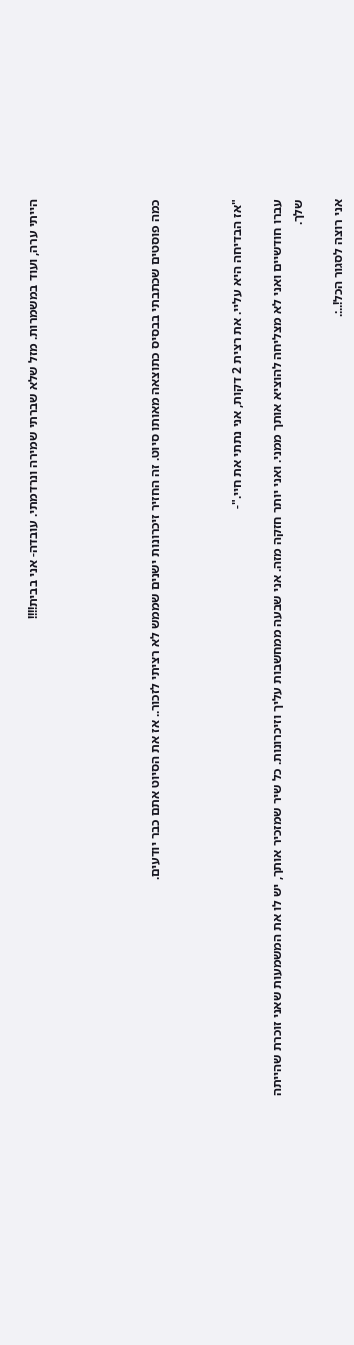הייתי ערה, ועוד במשמרות. מזל שלא שברתי שמירה ונרדמתי. עובדה- אני בבית!!!!





כמה פוסטים שכתבתי בבסיס כתוצאה מאותו סיוט. זה החזיר זיכרונות ישנים שממש לא רציתי לזכור.. אז את הסיוט אתם כבר יודעים.



"אז הבדיחה היא עליי. את רצית 2 דקות, אני נתתי את חיי."-

עברו חודשיים ואני לא מצליחה להוציא אותך ממני. ואני יותר חזקה מזה. אני שבעה ממחשבות עליך וזיכרונות. כל שיר שמזכיר אותך, יש לו את המשמעות שאני זוכרת שהייתה שלך.

אני רוצה לסגור הכל!..:.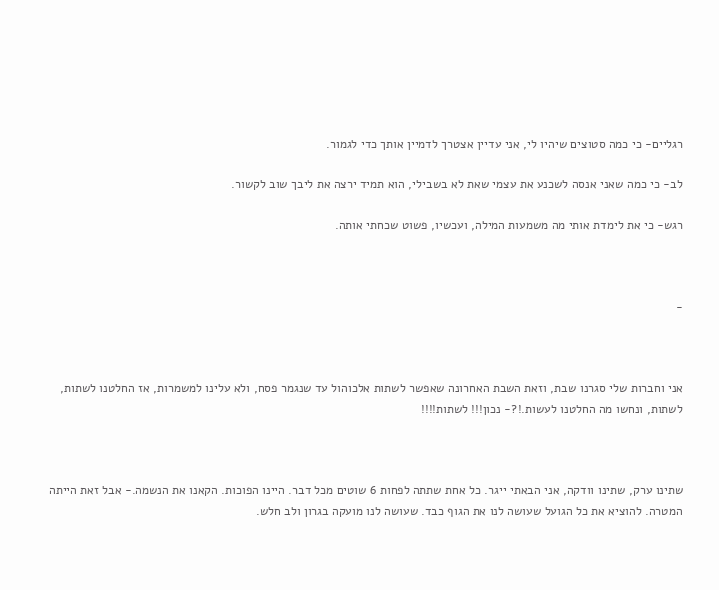רגליים- כי כמה סטוצים שיהיו לי, אני עדיין אצטרך לדמיין אותך כדי לגמור.

לב- כי כמה שאני אנסה לשכנע את עצמי שאת לא בשבילי, הוא תמיד ירצה את ליבך שוב לקשור.

רגש- כי את לימדת אותי מה משמעות המילה, ועכשיו, פשוט שכחתי אותה.



-



אני וחברות שלי סגרנו שבת, וזאת השבת האחרונה שאפשר לשתות אלכוהול עד שנגמר פסח, ולא עלינו למשמרות, אז החלטנו לשתות, לשתות, ונחשו מה החלטנו לעשות.!?- נכון!!! לשתות!!!!



שתינו ערק, שתינו וודקה, אני הבאתי ייגר. כל אחת שתתה לפחות 6 שוטים מכל דבר. היינו הפוכות. הקאנו את הנשמה.- אבל זאת הייתה המטרה. להוציא את כל הגועל שעושה לנו את הגוף כבד. שעושה לנו מועקה בגרון ולב חלש.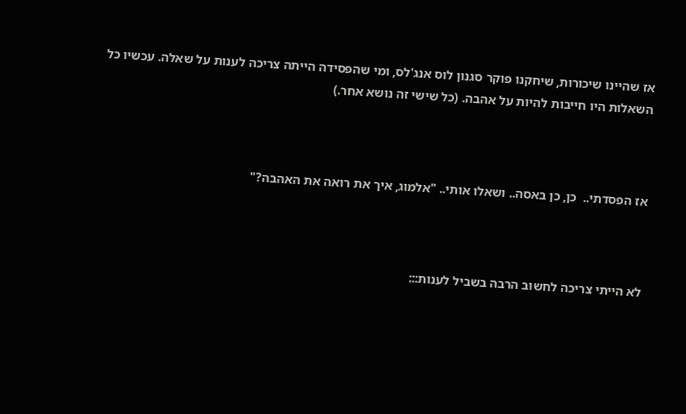אז שהיינו שיכורות, שיחקנו פוקר סגנון לוס אנג'לס, ומי שהפסידה הייתה צריכה לענות על שאלה. עכשיו כל השאלות היו חייבות להיות על אהבה. (כל שישי זה נושא אחר.)



אז הפסדתי..  כן, כן באסה.. ושאלו אותי.. "אלמוג, איך את רואה את האהבה?"



לא הייתי צריכה לחשוב הרבה בשביל לענות:::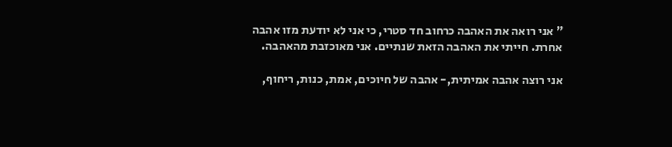" אני רואה את האהבה כרחוב חד סטרי, כי אני לא יודעת מזו אהבה אחרת. חייתי את האהבה הזאת שנתיים. אני מאוכזבת מהאהבה.

אני רוצה אהבה אמיתית,- אהבה של חיוכים, אמת, כנות, ריחוף,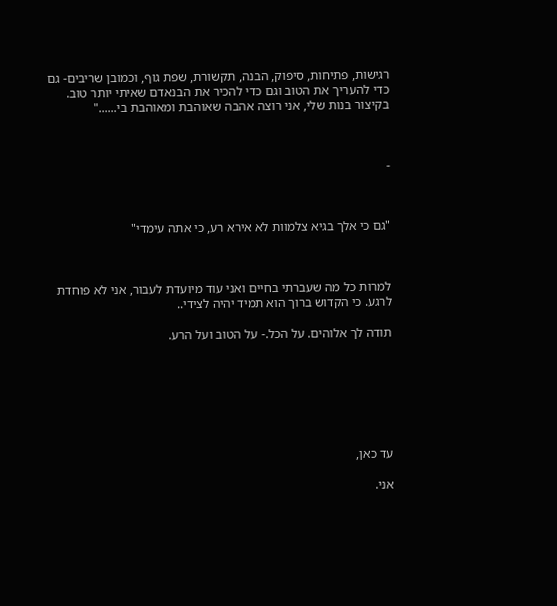רגישות, פתיחות, סיפוק, הבנה, תקשורת, שפת גוף, וכמובן שריבים- גם כדי להעריך את הטוב וגם כדי להכיר את הבנאדם שאיתי יותר טוב.  בקיצור בנות שלי, אני רוצה אהבה שאוהבת ומאוהבת בי......"



-



"גם כי אלך בגיא צלמוות לא אירא רע, כי אתה עימדי"



למרות כל מה שעברתי בחיים ואני עוד מיועדת לעבור, אני לא פוחדת לרגע. כי הקדוש ברוך הוא תמיד יהיה לצידי..

תודה לך אלוהים. על הכל.- על הטוב ועל הרע.







עד כאן,

אני.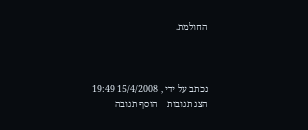החולמת.



נכתב על ידי , 15/4/2008 19:49
הצג תגובות    הוסף תגובה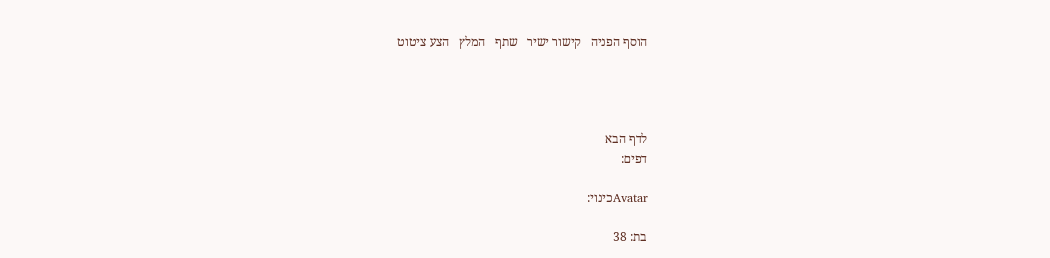הוסף הפניה   קישור ישיר   שתף   המלץ   הצע ציטוט




לדף הבא
דפים:

Avatarכינוי:

בת: 38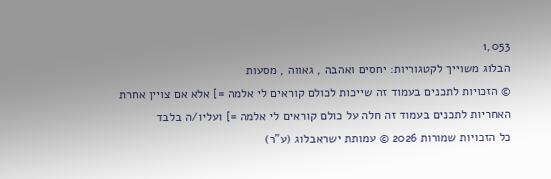1,053
הבלוג משוייך לקטגוריות: יחסים ואהבה , גאווה , מסעות
© הזכויות לתכנים בעמוד זה שייכות לכולם קוראים לי אלמה =] אלא אם צויין אחרת
האחריות לתכנים בעמוד זה חלה על כולם קוראים לי אלמה =] ועליו/ה בלבד
כל הזכויות שמורות 2026 © עמותת ישראבלוג (ע"ר)